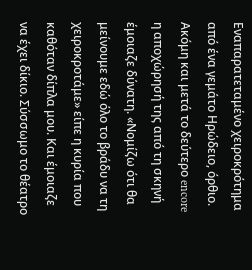Εναπαρατεταμένο χειροκρότημα από ένα γεμάτο Ηρώδειο, όρθιο. Ακόμη και μετά το δεύτερο encore η αποχώρησή της από τη σκηνή έμοιαζε δύνατη. «Νομίζω ότι θα μείνουμε εδώ όλο το βράδυ να τη χειροκροτάμε» είπε η κυρία που καθόταν δίπλα μου. Και έμοιαζε να έχει δίκιο. Σύσσωμο το θέατρο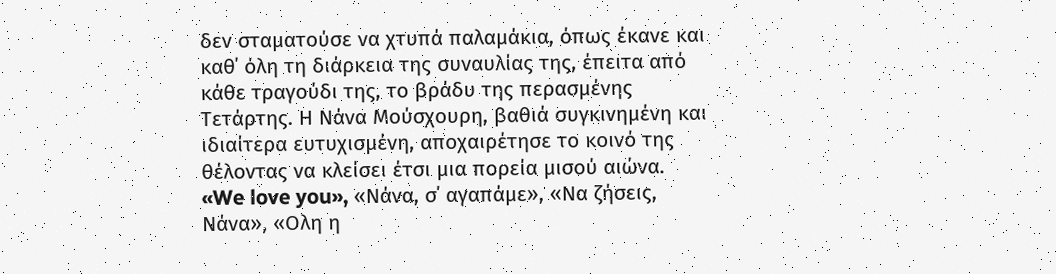δεν σταματούσε να χτυπά παλαμάκια, όπως έκανε και καθ΄ όλη τη διάρκεια της συναυλίας της, έπειτα από κάθε τραγούδι της, το βράδυ της περασμένης Τετάρτης. Η Νάνα Μούσχουρη, βαθιά συγκινημένη και ιδιαίτερα ευτυχισμένη, αποχαιρέτησε το κοινό της θέλοντας να κλείσει έτσι μια πορεία μισού αιώνα.
«We love you», «Νάνα, σ΄ αγαπάμε», «Να ζήσεις, Νάνα», «Ολη η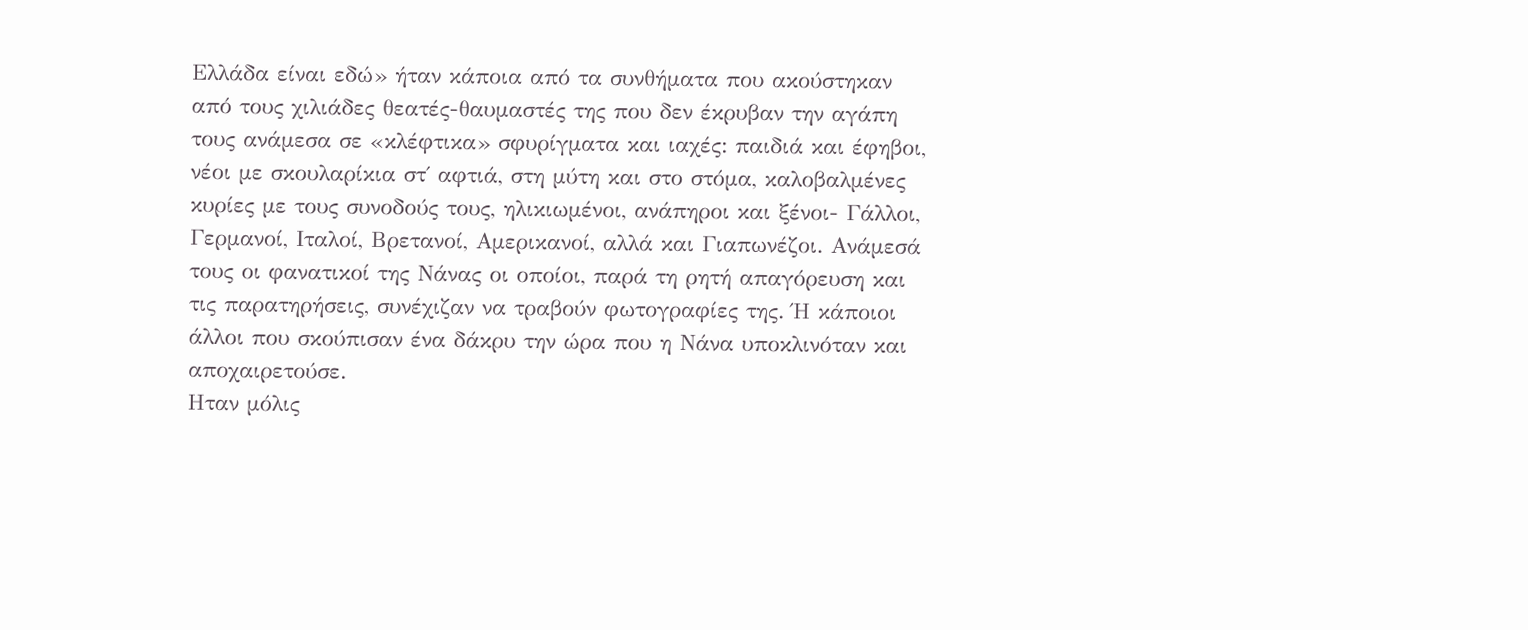Ελλάδα είναι εδώ» ήταν κάποια από τα συνθήματα που ακούστηκαν από τους χιλιάδες θεατές-θαυμαστές της που δεν έκρυβαν την αγάπη τους ανάμεσα σε «κλέφτικα» σφυρίγματα και ιαχές: παιδιά και έφηβοι, νέοι με σκουλαρίκια στ΄ αφτιά, στη μύτη και στο στόμα, καλοβαλμένες κυρίες με τους συνοδούς τους, ηλικιωμένοι, ανάπηροι και ξένοι- Γάλλοι, Γερμανοί, Ιταλοί, Βρετανοί, Αμερικανοί, αλλά και Γιαπωνέζοι. Ανάμεσά τους οι φανατικοί της Νάνας οι οποίοι, παρά τη ρητή απαγόρευση και τις παρατηρήσεις, συνέχιζαν να τραβούν φωτογραφίες της. Ή κάποιοι άλλοι που σκούπισαν ένα δάκρυ την ώρα που η Νάνα υποκλινόταν και αποχαιρετούσε.
Ηταν μόλις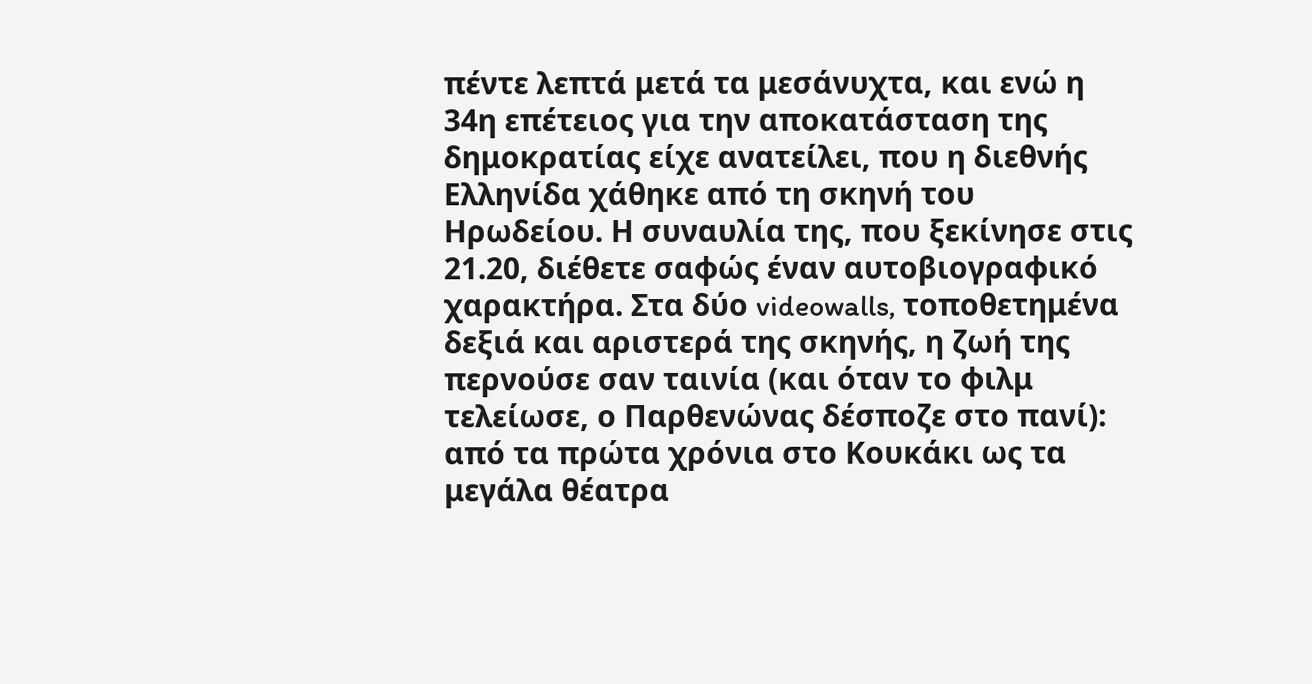πέντε λεπτά μετά τα μεσάνυχτα, και ενώ η 34η επέτειος για την αποκατάσταση της δημοκρατίας είχε ανατείλει, που η διεθνής Ελληνίδα χάθηκε από τη σκηνή του Ηρωδείου. Η συναυλία της, που ξεκίνησε στις 21.20, διέθετε σαφώς έναν αυτοβιογραφικό χαρακτήρα. Στα δύο videowalls, τοποθετημένα δεξιά και αριστερά της σκηνής, η ζωή της περνούσε σαν ταινία (και όταν το φιλμ τελείωσε, ο Παρθενώνας δέσποζε στο πανί): από τα πρώτα χρόνια στο Κουκάκι ως τα μεγάλα θέατρα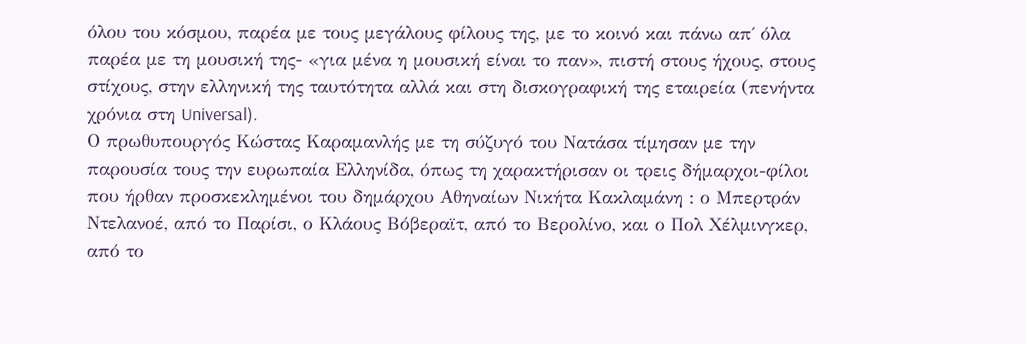όλου του κόσμου, παρέα με τους μεγάλους φίλους της, με το κοινό και πάνω απ΄ όλα παρέα με τη μουσική της- «για μένα η μουσική είναι το παν», πιστή στους ήχους, στους στίχους, στην ελληνική της ταυτότητα αλλά και στη δισκογραφική της εταιρεία (πενήντα χρόνια στη Universal).
Ο πρωθυπουργός Κώστας Καραμανλής με τη σύζυγό του Νατάσα τίμησαν με την παρουσία τους την ευρωπαία Ελληνίδα, όπως τη χαρακτήρισαν οι τρεις δήμαρχοι-φίλοι που ήρθαν προσκεκλημένοι του δημάρχου Αθηναίων Νικήτα Κακλαμάνη : ο Μπερτράν Ντελανοέ, από το Παρίσι, ο Κλάους Βόβεραϊτ, από το Βερολίνο, και ο Πολ Χέλμινγκερ, από το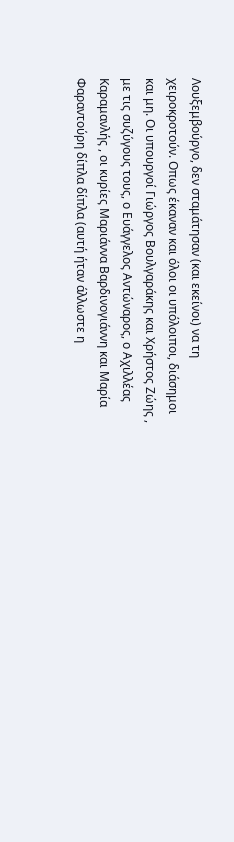Λουξεμβούργο, δεν σταμάτησαν (και εκείνοι) να τη χειροκροτούν. Οπως έκαναν και όλοι οι υπόλοιποι, διάσημοι και μη. Οι υπουργοί Γιώργος Βουλγαράκης και Χρήστος Ζώης , με τις συζύγους τους, ο Ευάγγελος Αντώναρος, ο Αχιλλέας Καραμανλής , οι κυρίες Μαριάννα Βαρδινογιάννη και Μαρία Φαραντούρη δίπλα δίπλα (αυτή ήταν άλλωστε η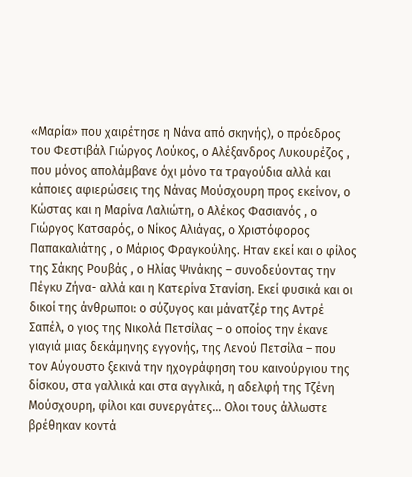«Μαρία» που χαιρέτησε η Νάνα από σκηνής), ο πρόεδρος του Φεστιβάλ Γιώργος Λούκος, ο Αλέξανδρος Λυκουρέζος , που μόνος απολάμβανε όχι μόνο τα τραγούδια αλλά και κάποιες αφιερώσεις της Νάνας Μούσχουρη προς εκείνον, ο Κώστας και η Μαρίνα Λαλιώτη, ο Αλέκος Φασιανός , ο Γιώργος Κατσαρός, ο Νίκος Αλιάγας, ο Χριστόφορος Παπακαλιάτης , ο Μάριος Φραγκούλης. Ηταν εκεί και ο φίλος της Σάκης Ρουβάς , ο Ηλίας Ψινάκης – συνοδεύοντας την Πέγκυ Ζήνα- αλλά και η Κατερίνα Στανίση. Εκεί φυσικά και οι δικοί της άνθρωποι: ο σύζυγος και μάνατζέρ της Αντρέ Σαπέλ, ο γιος της Νικολά Πετσίλας – ο οποίος την έκανε γιαγιά μιας δεκάμηνης εγγονής, της Λενού Πετσίλα – που τον Αύγουστο ξεκινά την ηχογράφηση του καινούργιου της δίσκου, στα γαλλικά και στα αγγλικά, η αδελφή της Τζένη Μούσχουρη, φίλοι και συνεργάτες… Ολοι τους άλλωστε βρέθηκαν κοντά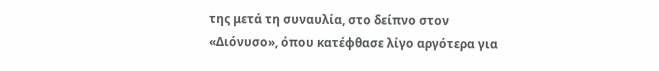της μετά τη συναυλία, στο δείπνο στον «Διόνυσο», όπου κατέφθασε λίγο αργότερα για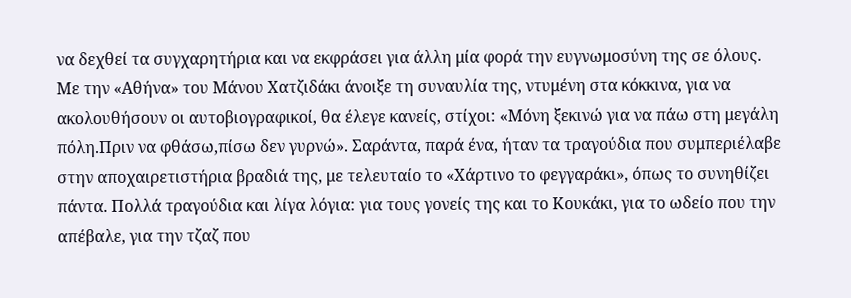να δεχθεί τα συγχαρητήρια και να εκφράσει για άλλη μία φορά την ευγνωμοσύνη της σε όλους.
Με την «Αθήνα» του Μάνου Χατζιδάκι άνοιξε τη συναυλία της, ντυμένη στα κόκκινα, για να ακολουθήσουν οι αυτοβιογραφικοί, θα έλεγε κανείς, στίχοι: «Μόνη ξεκινώ για να πάω στη μεγάλη πόλη.Πριν να φθάσω,πίσω δεν γυρνώ». Σαράντα, παρά ένα, ήταν τα τραγούδια που συμπεριέλαβε στην αποχαιρετιστήρια βραδιά της, με τελευταίο το «Χάρτινο το φεγγαράκι», όπως το συνηθίζει πάντα. Πολλά τραγούδια και λίγα λόγια: για τους γονείς της και το Κουκάκι, για το ωδείο που την απέβαλε, για την τζαζ που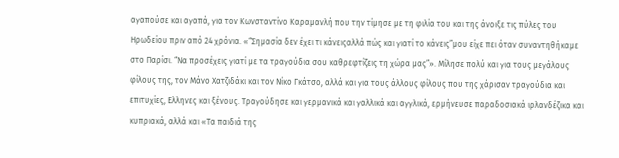αγαπούσε και αγαπά, για τον Κωνσταντίνο Καραμανλή που την τίμησε με τη φιλία του και της άνοιξε τις πύλες του Ηρωδείου πριν από 24 χρόνια. «“Σημασία δεν έχει τι κάνειςαλλά πώς και γιατί το κάνεις”μου είχε πει όταν συναντηθήκαμε στο Παρίσι. “Να προσέχεις γιατί με τα τραγούδια σου καθρεφτίζεις τη χώρα μας”». Μίλησε πολύ και για τους μεγάλους φίλους της, τον Μάνο Χατζιδάκι και τον Νίκο Γκάτσο, αλλά και για τους άλλους φίλους που της χάρισαν τραγούδια και επιτυχίες, Ελληνες και ξένους. Τραγούδησε και γερμανικά και γαλλικά και αγγλικά, ερμήνευσε παραδοσιακά ιρλανδέζικα και κυπριακά, αλλά και «Τα παιδιά της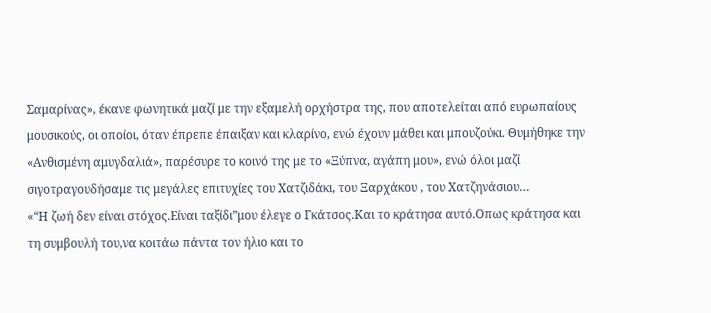Σαμαρίνας», έκανε φωνητικά μαζί με την εξαμελή ορχήστρα της, που αποτελείται από ευρωπαίους μουσικούς, οι οποίοι, όταν έπρεπε έπαιξαν και κλαρίνο, ενώ έχουν μάθει και μπουζούκι. Θυμήθηκε την «Ανθισμένη αμυγδαλιά», παρέσυρε το κοινό της με το «Ξύπνα, αγάπη μου», ενώ όλοι μαζί σιγοτραγουδήσαμε τις μεγάλες επιτυχίες του Χατζιδάκι, του Ξαρχάκου , του Χατζηνάσιου…
«“Η ζωή δεν είναι στόχος.Είναι ταξίδι”μου έλεγε ο Γκάτσος.Και το κράτησα αυτό.Οπως κράτησα και τη συμβουλή του,να κοιτάω πάντα τον ήλιο και το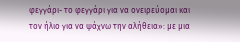φεγγάρι- το φεγγάρι για να ονειρεύομαι και τον ήλιο για να ψάχνω την αλήθεια»: με μια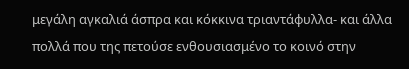μεγάλη αγκαλιά άσπρα και κόκκινα τριαντάφυλλα- και άλλα πολλά που της πετούσε ενθουσιασμένο το κοινό στην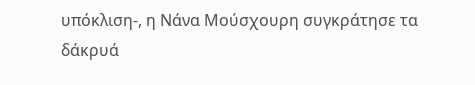υπόκλιση-, η Νάνα Μούσχουρη συγκράτησε τα δάκρυά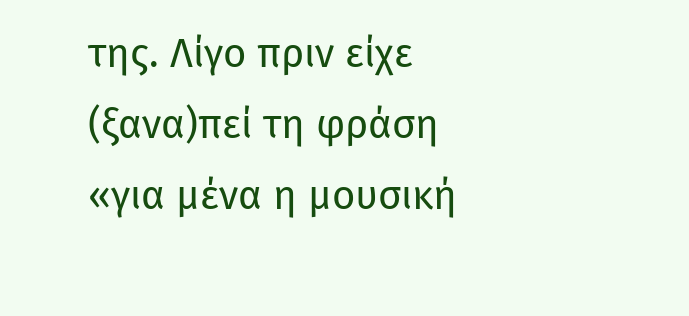της. Λίγο πριν είχε (ξανα)πεί τη φράση «για μένα η μουσική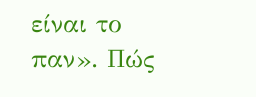είναι το παν». Πώς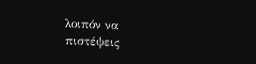λοιπόν να πιστέψεις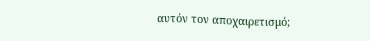αυτόν τον αποχαιρετισμό;